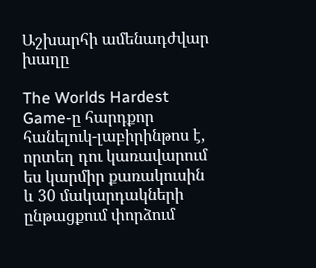Աշխարհի ամենադժվար խաղը

The Worlds Hardest Game-ը հարդքոր հանելուկ-լաբիրինթոս է, որտեղ դու կառավարում ես կարմիր քառակուսին և 30 մակարդակների ընթացքում փորձում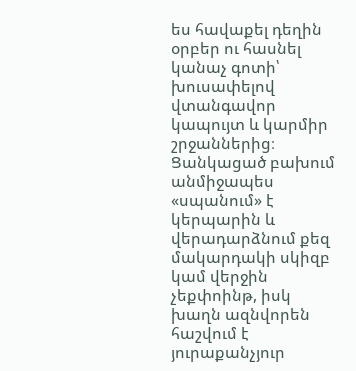ես հավաքել դեղին օրբեր ու հասնել կանաչ գոտի՝ խուսափելով վտանգավոր կապույտ և կարմիր շրջաններից։
Ցանկացած բախում անմիջապես «սպանում» է կերպարին և վերադարձնում քեզ մակարդակի սկիզբ կամ վերջին չեքփոինթ, իսկ խաղն ազնվորեն հաշվում է յուրաքանչյուր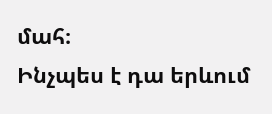մահ։
Ինչպես է դա երևում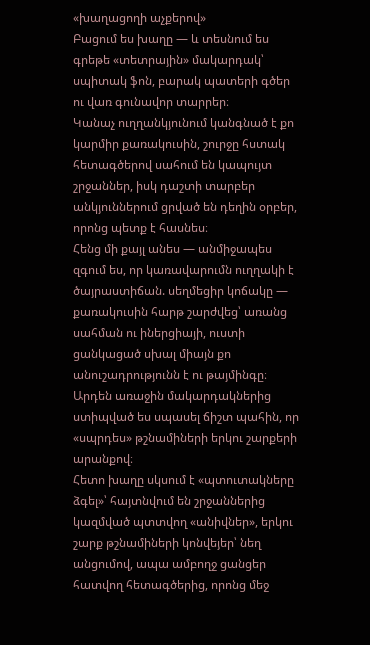«խաղացողի աչքերով»
Բացում ես խաղը — և տեսնում ես գրեթե «տետրային» մակարդակ՝ սպիտակ ֆոն, բարակ պատերի գծեր ու վառ գունավոր տարրեր։
Կանաչ ուղղանկյունում կանգնած է քո կարմիր քառակուսին, շուրջը հստակ հետագծերով սահում են կապույտ շրջաններ, իսկ դաշտի տարբեր անկյուններում ցրված են դեղին օրբեր, որոնց պետք է հասնես։
Հենց մի քայլ անես — անմիջապես զգում ես, որ կառավարումն ուղղակի է ծայրաստիճան. սեղմեցիր կոճակը — քառակուսին հարթ շարժվեց՝ առանց սահման ու իներցիայի, ուստի ցանկացած սխալ միայն քո անուշադրությունն է ու թայմինգը։
Արդեն առաջին մակարդակներից ստիպված ես սպասել ճիշտ պահին, որ «սպրդես» թշնամիների երկու շարքերի արանքով։
Հետո խաղը սկսում է «պտուտակները ձգել»՝ հայտնվում են շրջաններից կազմված պտտվող «անիվներ», երկու շարք թշնամիների կոնվեյեր՝ նեղ անցումով, ապա ամբողջ ցանցեր հատվող հետագծերից, որոնց մեջ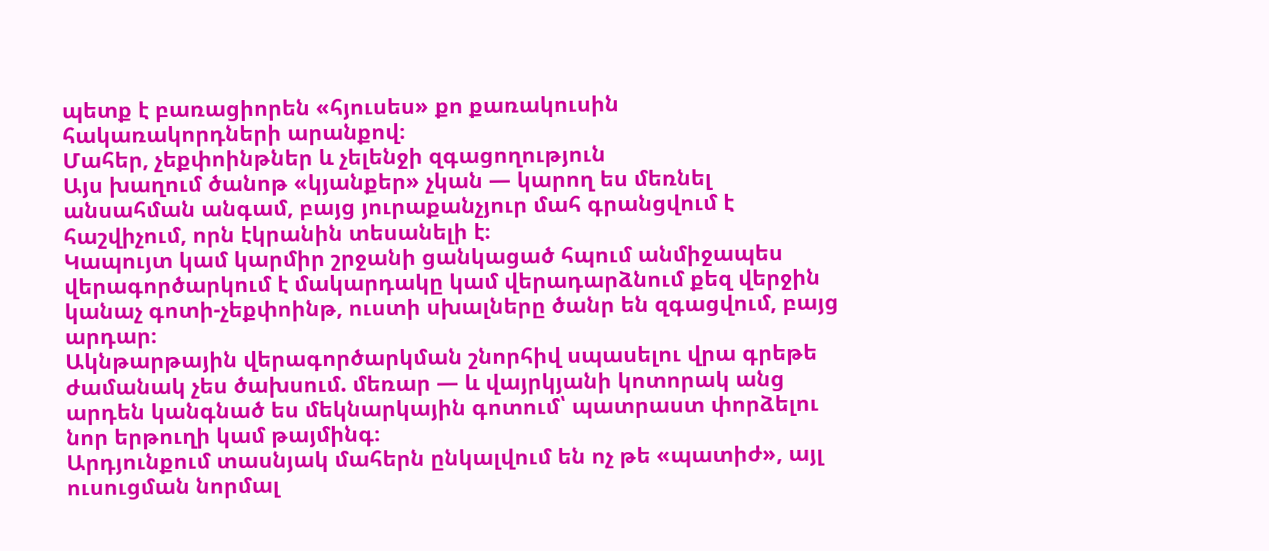պետք է բառացիորեն «հյուսես» քո քառակուսին հակառակորդների արանքով։
Մահեր, չեքփոինթներ և չելենջի զգացողություն
Այս խաղում ծանոթ «կյանքեր» չկան — կարող ես մեռնել անսահման անգամ, բայց յուրաքանչյուր մահ գրանցվում է հաշվիչում, որն էկրանին տեսանելի է։
Կապույտ կամ կարմիր շրջանի ցանկացած հպում անմիջապես վերագործարկում է մակարդակը կամ վերադարձնում քեզ վերջին կանաչ գոտի-չեքփոինթ, ուստի սխալները ծանր են զգացվում, բայց արդար։
Ակնթարթային վերագործարկման շնորհիվ սպասելու վրա գրեթե ժամանակ չես ծախսում. մեռար — և վայրկյանի կոտորակ անց արդեն կանգնած ես մեկնարկային գոտում՝ պատրաստ փորձելու նոր երթուղի կամ թայմինգ։
Արդյունքում տասնյակ մահերն ընկալվում են ոչ թե «պատիժ», այլ ուսուցման նորմալ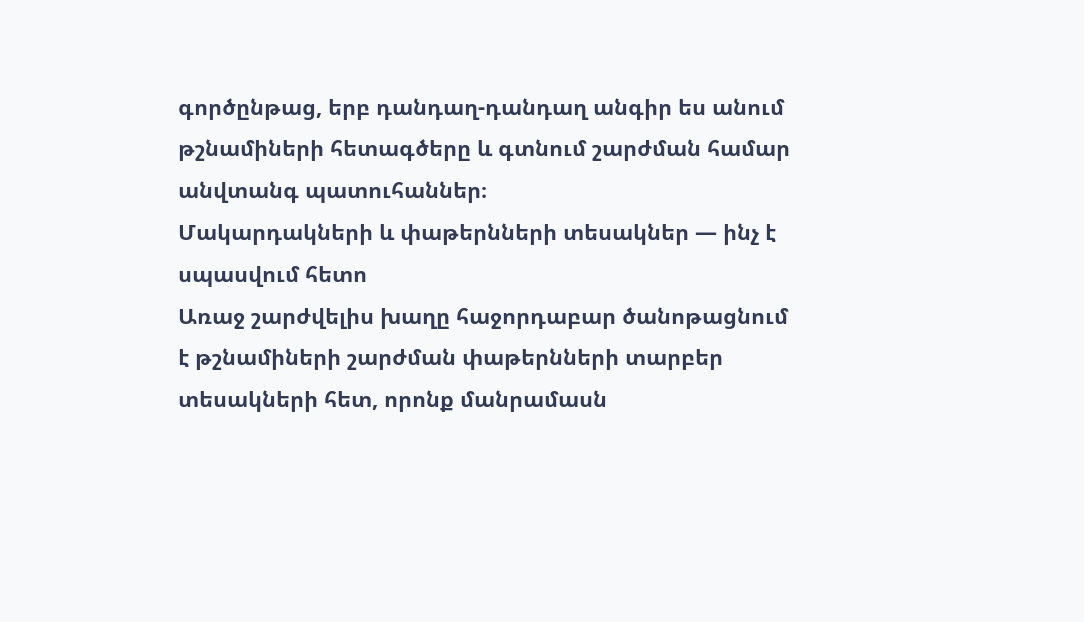գործընթաց, երբ դանդաղ-դանդաղ անգիր ես անում թշնամիների հետագծերը և գտնում շարժման համար անվտանգ պատուհաններ։
Մակարդակների և փաթերնների տեսակներ — ինչ է սպասվում հետո
Առաջ շարժվելիս խաղը հաջորդաբար ծանոթացնում է թշնամիների շարժման փաթերնների տարբեր տեսակների հետ, որոնք մանրամասն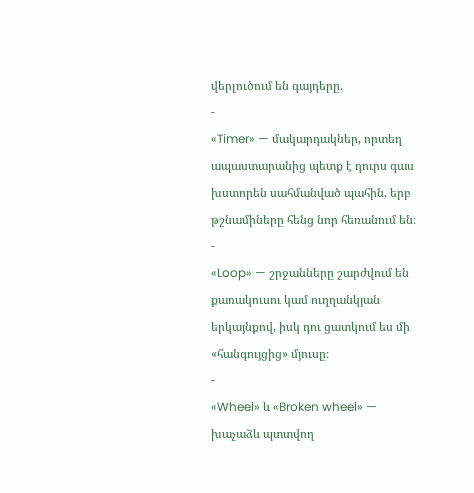վերլուծում են գայդերը.
-
«Timer» — մակարդակներ, որտեղ ապաստարանից պետք է դուրս գաս խստորեն սահմանված պահին, երբ թշնամիները հենց նոր հեռանում են։
-
«Loop» — շրջանները շարժվում են քառակուսու կամ ուղղանկյան երկայնքով, իսկ դու ցատկում ես մի «հանգույցից» մյուսը։
-
«Wheel» և «Broken wheel» — խաչաձև պտտվող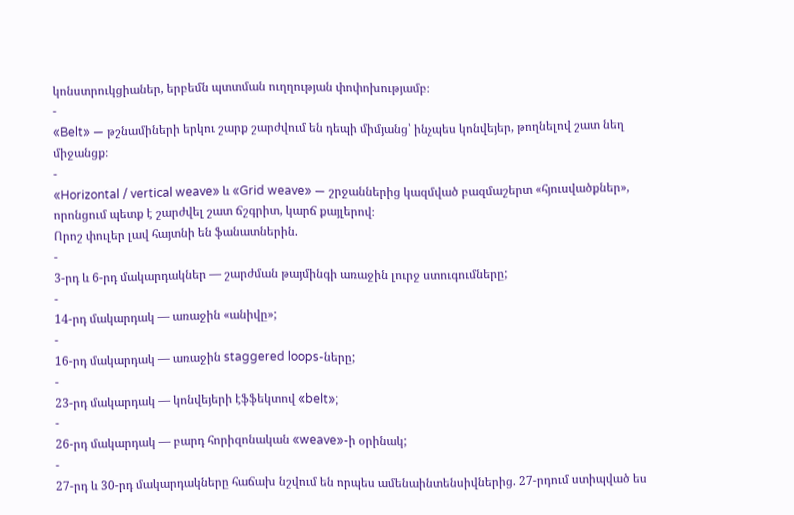կոնստրուկցիաներ, երբեմն պտտման ուղղության փոփոխությամբ։
-
«Belt» — թշնամիների երկու շարք շարժվում են դեպի միմյանց՝ ինչպես կոնվեյեր, թողնելով շատ նեղ միջանցք։
-
«Horizontal / vertical weave» և «Grid weave» — շրջաններից կազմված բազմաշերտ «հյուսվածքներ», որոնցում պետք է շարժվել շատ ճշգրիտ, կարճ քայլերով։
Որոշ փուլեր լավ հայտնի են ֆանատներին.
-
3-րդ և 6-րդ մակարդակներ — շարժման թայմինգի առաջին լուրջ ստուգումները;
-
14-րդ մակարդակ — առաջին «անիվը»;
-
16-րդ մակարդակ — առաջին staggered loops-ները;
-
23-րդ մակարդակ — կոնվեյերի էֆֆեկտով «belt»;
-
26-րդ մակարդակ — բարդ հորիզոնական «weave»-ի օրինակ;
-
27-րդ և 30-րդ մակարդակները հաճախ նշվում են որպես ամենաինտենսիվներից. 27-րդում ստիպված ես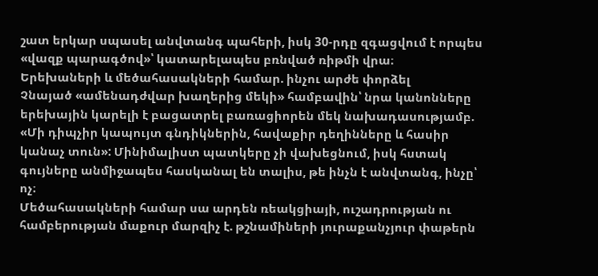շատ երկար սպասել անվտանգ պահերի, իսկ 30-րդը զգացվում է որպես «վազք պարագծով»՝ կատարելապես բռնված ռիթմի վրա։
Երեխաների և մեծահասակների համար. ինչու արժե փորձել
Չնայած «ամենադժվար խաղերից մեկի» համբավին՝ նրա կանոնները երեխային կարելի է բացատրել բառացիորեն մեկ նախադասությամբ. «Մի դիպչիր կապույտ գնդիկներին, հավաքիր դեղինները և հասիր կանաչ տուն»: Մինիմալիստ պատկերը չի վախեցնում, իսկ հստակ գույները անմիջապես հասկանալ են տալիս, թե ինչն է անվտանգ, ինչը՝ ոչ։
Մեծահասակների համար սա արդեն ռեակցիայի, ուշադրության ու համբերության մաքուր մարզիչ է. թշնամիների յուրաքանչյուր փաթերն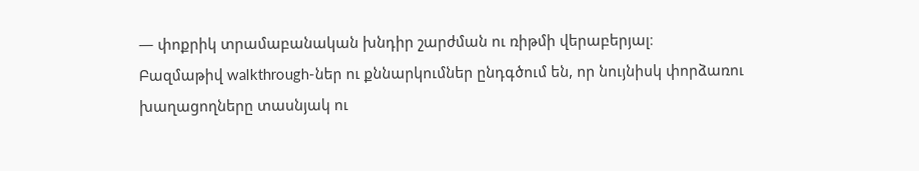— փոքրիկ տրամաբանական խնդիր շարժման ու ռիթմի վերաբերյալ։
Բազմաթիվ walkthrough-ներ ու քննարկումներ ընդգծում են, որ նույնիսկ փորձառու խաղացողները տասնյակ ու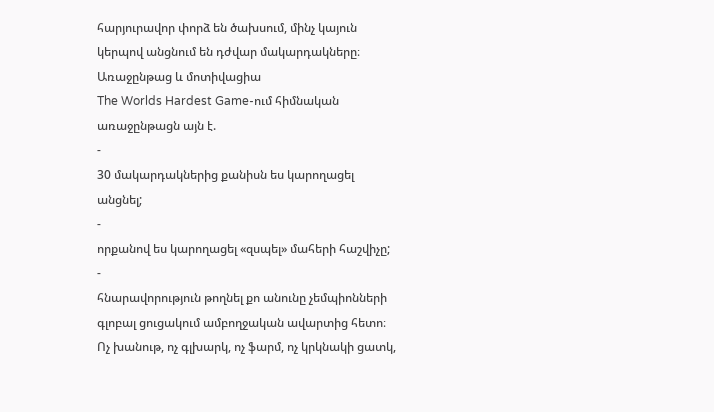հարյուրավոր փորձ են ծախսում, մինչ կայուն կերպով անցնում են դժվար մակարդակները։
Առաջընթաց և մոտիվացիա
The Worlds Hardest Game-ում հիմնական առաջընթացն այն է.
-
30 մակարդակներից քանիսն ես կարողացել անցնել;
-
որքանով ես կարողացել «զսպել» մահերի հաշվիչը;
-
հնարավորություն թողնել քո անունը չեմպիոնների գլոբալ ցուցակում ամբողջական ավարտից հետո։
Ոչ խանութ, ոչ գլխարկ, ոչ ֆարմ, ոչ կրկնակի ցատկ,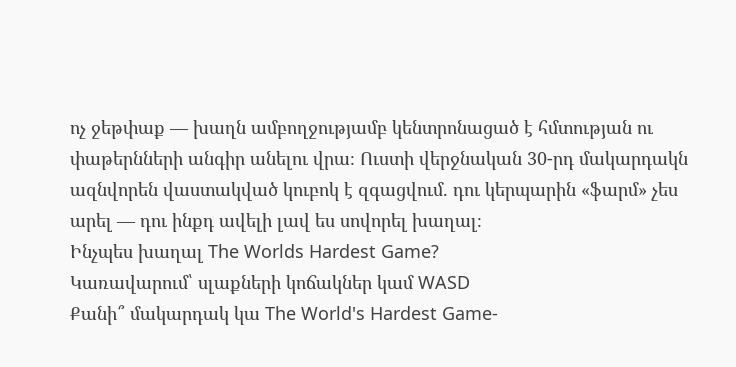ոչ ջեթփաք — խաղն ամբողջությամբ կենտրոնացած է հմտության ու փաթերնների անգիր անելու վրա։ Ուստի վերջնական 30-րդ մակարդակն ազնվորեն վաստակված կուբոկ է զգացվում. դու կերպարին «ֆարմ» չես արել — դու ինքդ ավելի լավ ես սովորել խաղալ։
Ինչպես խաղալ The Worlds Hardest Game?
Կառավարում՝ սլաքների կոճակներ կամ WASD
Քանի՞ մակարդակ կա The World's Hardest Game-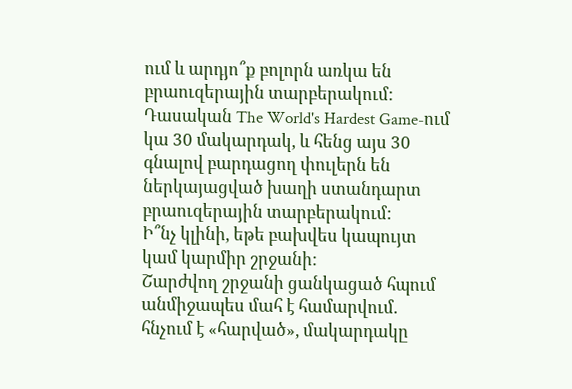ում և արդյո՞ք բոլորն առկա են բրաուզերային տարբերակում:
Դասական The World's Hardest Game-ում կա 30 մակարդակ, և հենց այս 30 գնալով բարդացող փուլերն են ներկայացված խաղի ստանդարտ բրաուզերային տարբերակում:
Ի՞նչ կլինի, եթե բախվես կապույտ կամ կարմիր շրջանի:
Շարժվող շրջանի ցանկացած հպում անմիջապես մահ է համարվում. հնչում է «հարված», մակարդակը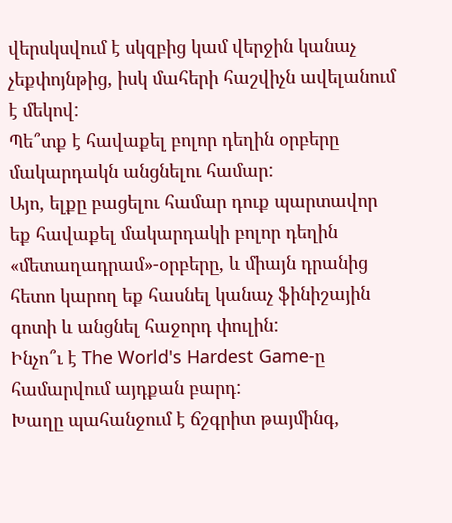վերսկսվում է սկզբից կամ վերջին կանաչ չեքփոյնթից, իսկ մահերի հաշվիչն ավելանում է մեկով:
Պե՞տք է հավաքել բոլոր դեղին օրբերը մակարդակն անցնելու համար:
Այո, ելքը բացելու համար դուք պարտավոր եք հավաքել մակարդակի բոլոր դեղին «մետաղադրամ»-օրբերը, և միայն դրանից հետո կարող եք հասնել կանաչ ֆինիշային գոտի և անցնել հաջորդ փուլին:
Ինչո՞ւ է The World's Hardest Game-ը համարվում այդքան բարդ:
Խաղը պահանջում է ճշգրիտ թայմինգ,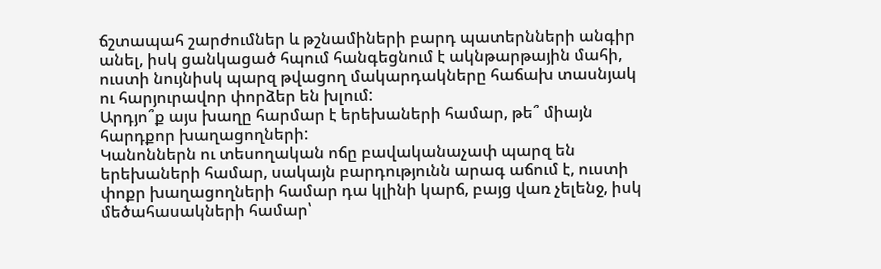ճշտապահ շարժումներ և թշնամիների բարդ պատերնների անգիր անել, իսկ ցանկացած հպում հանգեցնում է ակնթարթային մահի, ուստի նույնիսկ պարզ թվացող մակարդակները հաճախ տասնյակ ու հարյուրավոր փորձեր են խլում:
Արդյո՞ք այս խաղը հարմար է երեխաների համար, թե՞ միայն հարդքոր խաղացողների:
Կանոններն ու տեսողական ոճը բավականաչափ պարզ են երեխաների համար, սակայն բարդությունն արագ աճում է, ուստի փոքր խաղացողների համար դա կլինի կարճ, բայց վառ չելենջ, իսկ մեծահասակների համար՝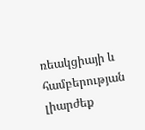ռեակցիայի և համբերության լիարժեք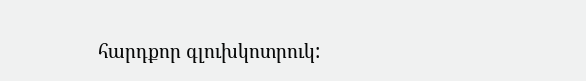հարդքոր գլուխկոտրուկ: